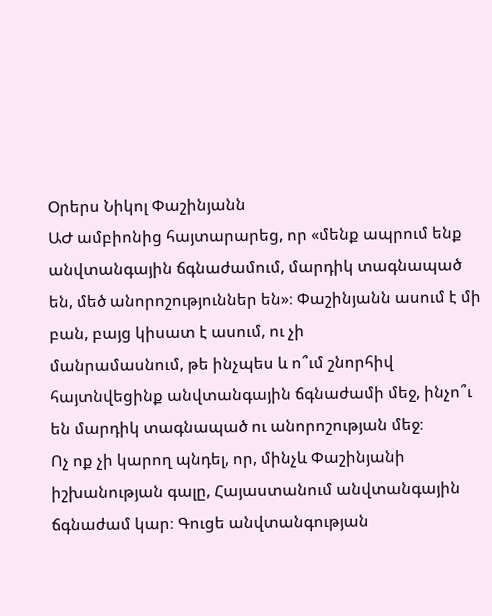Օրերս Նիկոլ Փաշինյանն
ԱԺ ամբիոնից հայտարարեց, որ «մենք ապրում ենք անվտանգային ճգնաժամում, մարդիկ տագնապած
են, մեծ անորոշություններ են»։ Փաշինյանն ասում է մի բան, բայց կիսատ է ասում, ու չի
մանրամասնում, թե ինչպես և ո՞ւմ շնորհիվ հայտնվեցինք անվտանգային ճգնաժամի մեջ, ինչո՞ւ
են մարդիկ տագնապած ու անորոշության մեջ։
Ոչ ոք չի կարող պնդել, որ, մինչև Փաշինյանի իշխանության գալը, Հայաստանում անվտանգային ճգնաժամ կար։ Գուցե անվտանգության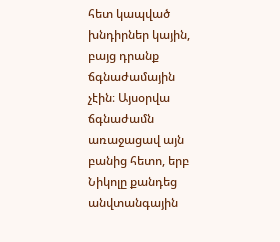հետ կապված խնդիրներ կային, բայց դրանք ճգնաժամային չէին։ Այսօրվա ճգնաժամն առաջացավ այն բանից հետո, երբ Նիկոլը քանդեց անվտանգային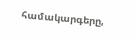համակարգերը,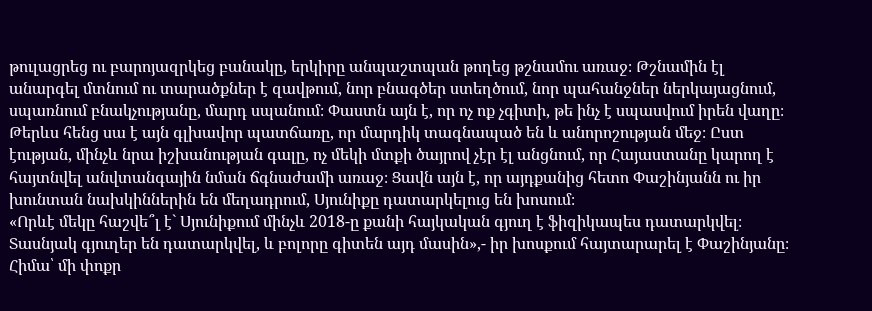թուլացրեց ու բարոյազրկեց բանակը, երկիրը անպաշտպան թողեց թշնամու առաջ։ Թշնամին էլ անարգել մտնում ու տարածքներ է զավթում, նոր բնագծեր ստեղծում, նոր պահանջներ ներկայացնում, սպառնում բնակչությանը, մարդ սպանում։ Փաստն այն է, որ ոչ ոք չգիտի, թե ինչ է սպասվում իրեն վաղը։ Թերևս հենց սա է այն գլխավոր պատճառը, որ մարդիկ տագնապած են և անորոշության մեջ։ Ըստ էության, մինչև նրա իշխանության գալը, ոչ մեկի մտքի ծայրով չէր էլ անցնում, որ Հայաստանը կարող է հայտնվել անվտանգային նման ճգնաժամի առաջ։ Ցավն այն է, որ այդքանից հետո Փաշինյանն ու իր խունտան նախկիններին են մեղադրում, Սյունիքը դատարկելուց են խոսում։
«Որևէ մեկը հաշվե՞լ է` Սյունիքում մինչև 2018-ը քանի հայկական գյուղ է ֆիզիկապես դատարկվել։ Տասնյակ գյուղեր են դատարկվել, և բոլորը գիտեն այդ մասին»,- իր խոսքում հայտարարել է Փաշինյանը։ Հիմա՝ մի փոքր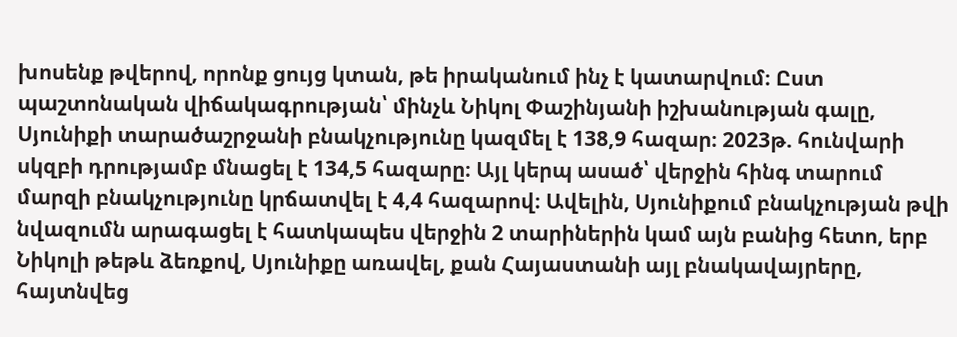խոսենք թվերով, որոնք ցույց կտան, թե իրականում ինչ է կատարվում։ Ըստ պաշտոնական վիճակագրության՝ մինչև Նիկոլ Փաշինյանի իշխանության գալը, Սյունիքի տարածաշրջանի բնակչությունը կազմել է 138,9 հազար։ 2023թ. հունվարի սկզբի դրությամբ մնացել է 134,5 հազարը։ Այլ կերպ ասած՝ վերջին հինգ տարում մարզի բնակչությունը կրճատվել է 4,4 հազարով։ Ավելին, Սյունիքում բնակչության թվի նվազումն արագացել է հատկապես վերջին 2 տարիներին կամ այն բանից հետո, երբ Նիկոլի թեթև ձեռքով, Սյունիքը առավել, քան Հայաստանի այլ բնակավայրերը, հայտնվեց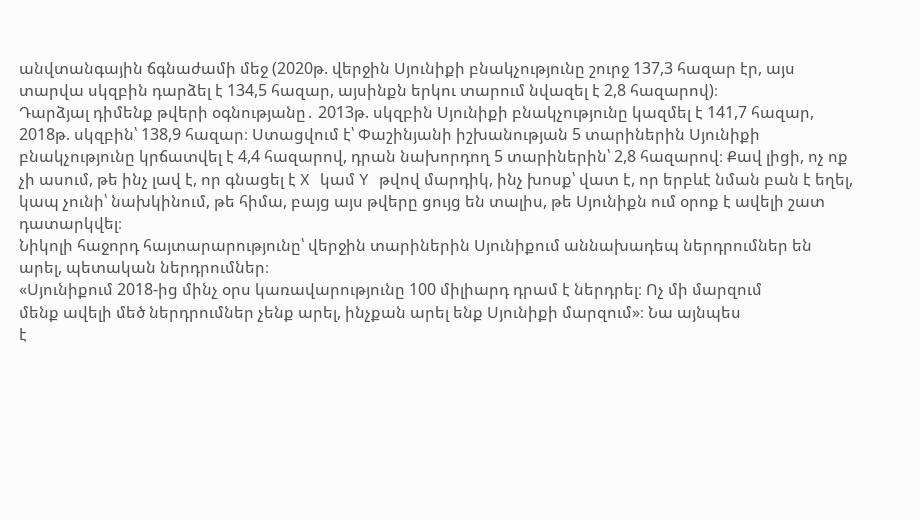անվտանգային ճգնաժամի մեջ (2020թ. վերջին Սյունիքի բնակչությունը շուրջ 137,3 հազար էր, այս տարվա սկզբին դարձել է 134,5 հազար, այսինքն երկու տարում նվազել է 2,8 հազարով)։
Դարձյալ դիմենք թվերի օգնությանը․ 2013թ. սկզբին Սյունիքի բնակչությունը կազմել է 141,7 հազար, 2018թ. սկզբին՝ 138,9 հազար։ Ստացվում է՝ Փաշինյանի իշխանության 5 տարիներին Սյունիքի բնակչությունը կրճատվել է 4,4 հազարով, դրան նախորդող 5 տարիներին՝ 2,8 հազարով։ Քավ լիցի, ոչ ոք չի ասում, թե ինչ լավ է, որ գնացել է X կամ Y թվով մարդիկ, ինչ խոսք՝ վատ է, որ երբևէ նման բան է եղել, կապ չունի՝ նախկինում, թե հիմա, բայց այս թվերը ցույց են տալիս, թե Սյունիքն ում օրոք է ավելի շատ դատարկվել։
Նիկոլի հաջորդ հայտարարությունը՝ վերջին տարիներին Սյունիքում աննախադեպ ներդրումներ են արել, պետական ներդրումներ։
«Սյունիքում 2018-ից մինչ օրս կառավարությունը 100 միլիարդ դրամ է ներդրել։ Ոչ մի մարզում
մենք ավելի մեծ ներդրումներ չենք արել, ինչքան արել ենք Սյունիքի մարզում»։ Նա այնպես
է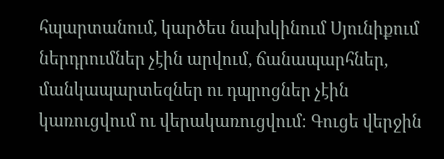հպարտանում, կարծես նախկինում Սյունիքում ներդրումներ չէին արվում, ճանապարհներ,
մանկապարտեզներ ու դպրոցներ չէին կառուցվում ու վերակառուցվում։ Գուցե վերջին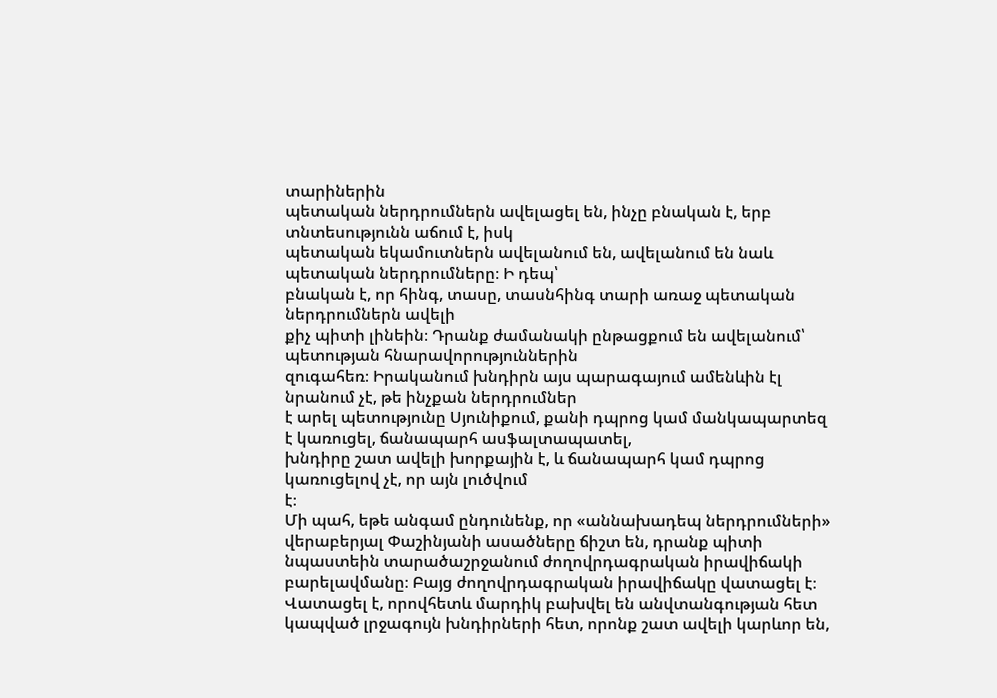տարիներին
պետական ներդրումներն ավելացել են, ինչը բնական է, երբ տնտեսությունն աճում է, իսկ
պետական եկամուտներն ավելանում են, ավելանում են նաև պետական ներդրումները։ Ի դեպ՝
բնական է, որ հինգ, տասը, տասնհինգ տարի առաջ պետական ներդրումներն ավելի
քիչ պիտի լինեին։ Դրանք ժամանակի ընթացքում են ավելանում՝ պետության հնարավորություններին
զուգահեռ։ Իրականում խնդիրն այս պարագայում ամենևին էլ նրանում չէ, թե ինչքան ներդրումներ
է արել պետությունը Սյունիքում, քանի դպրոց կամ մանկապարտեզ է կառուցել, ճանապարհ ասֆալտապատել,
խնդիրը շատ ավելի խորքային է, և ճանապարհ կամ դպրոց կառուցելով չէ, որ այն լուծվում
է։
Մի պահ, եթե անգամ ընդունենք, որ «աննախադեպ ներդրումների» վերաբերյալ Փաշինյանի ասածները ճիշտ են, դրանք պիտի նպաստեին տարածաշրջանում ժողովրդագրական իրավիճակի բարելավմանը։ Բայց ժողովրդագրական իրավիճակը վատացել է։ Վատացել է, որովհետև մարդիկ բախվել են անվտանգության հետ կապված լրջագույն խնդիրների հետ, որոնք շատ ավելի կարևոր են,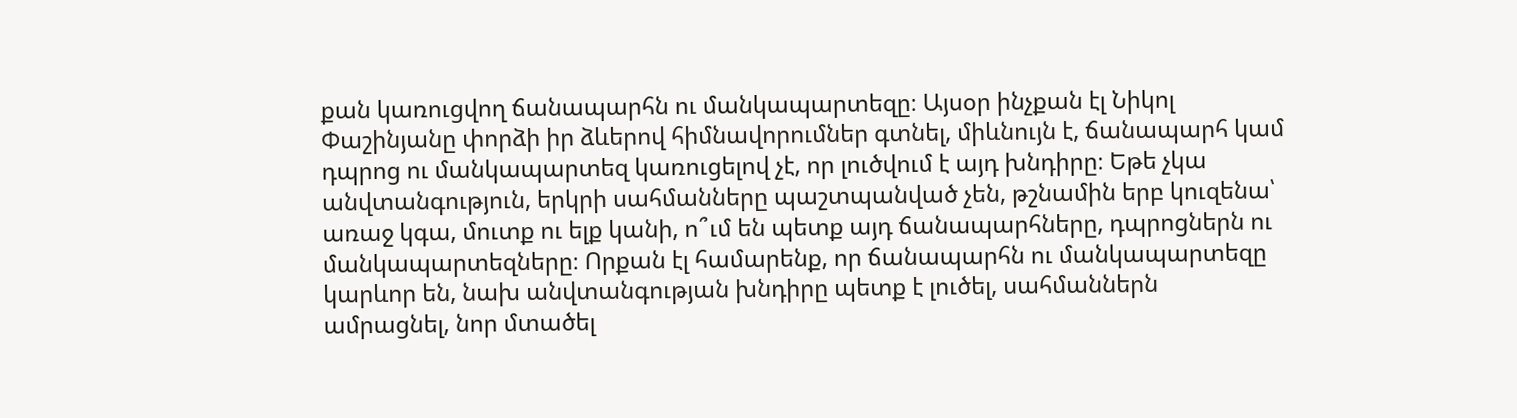քան կառուցվող ճանապարհն ու մանկապարտեզը։ Այսօր ինչքան էլ Նիկոլ Փաշինյանը փորձի իր ձևերով հիմնավորումներ գտնել, միևնույն է, ճանապարհ կամ դպրոց ու մանկապարտեզ կառուցելով չէ, որ լուծվում է այդ խնդիրը։ Եթե չկա անվտանգություն, երկրի սահմանները պաշտպանված չեն, թշնամին երբ կուզենա՝ առաջ կգա, մուտք ու ելք կանի, ո՞ւմ են պետք այդ ճանապարհները, դպրոցներն ու մանկապարտեզները։ Որքան էլ համարենք, որ ճանապարհն ու մանկապարտեզը կարևոր են, նախ անվտանգության խնդիրը պետք է լուծել, սահմաններն ամրացնել, նոր մտածել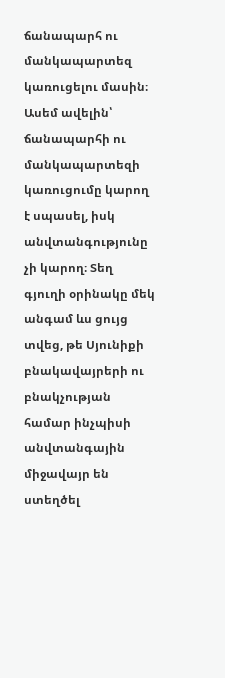ճանապարհ ու մանկապարտեզ կառուցելու մասին։ Ասեմ ավելին՝ ճանապարհի ու մանկապարտեզի կառուցումը կարող է սպասել, իսկ անվտանգությունը չի կարող։ Տեղ գյուղի օրինակը մեկ անգամ ևս ցույց տվեց, թե Սյունիքի բնակավայրերի ու բնակչության համար ինչպիսի անվտանգային միջավայր են ստեղծել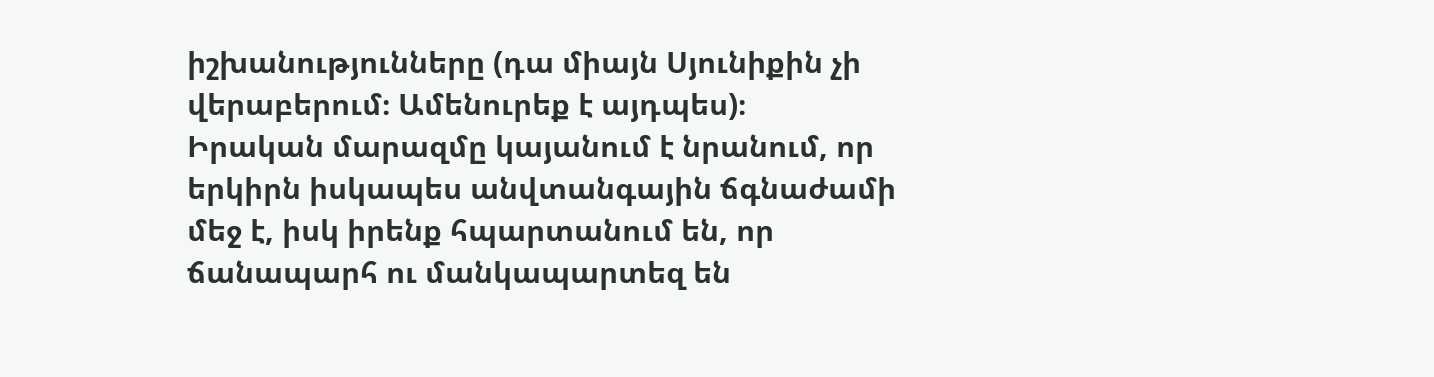իշխանությունները (դա միայն Սյունիքին չի վերաբերում։ Ամենուրեք է այդպես)։
Իրական մարազմը կայանում է նրանում, որ երկիրն իսկապես անվտանգային ճգնաժամի մեջ է, իսկ իրենք հպարտանում են, որ ճանապարհ ու մանկապարտեզ են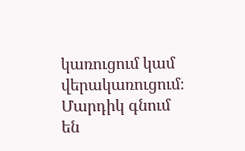կառուցում կամ վերակառուցում։ Մարդիկ գնում են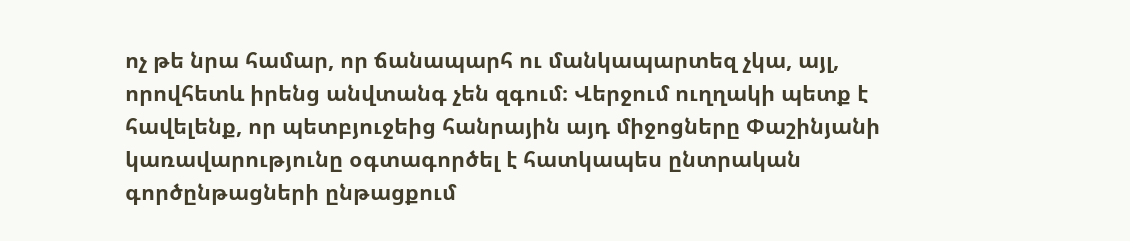ոչ թե նրա համար, որ ճանապարհ ու մանկապարտեզ չկա, այլ, որովհետև իրենց անվտանգ չեն զգում։ Վերջում ուղղակի պետք է հավելենք, որ պետբյուջեից հանրային այդ միջոցները Փաշինյանի կառավարությունը օգտագործել է հատկապես ընտրական գործընթացների ընթացքում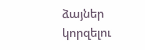ձայներ կորզելու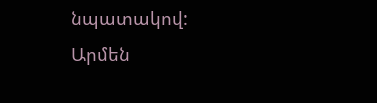նպատակով:
Արմեն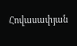Հովասափյան